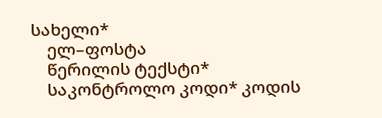სახელი*
    ელ–ფოსტა
    წერილის ტექსტი*
    საკონტროლო კოდი* კოდის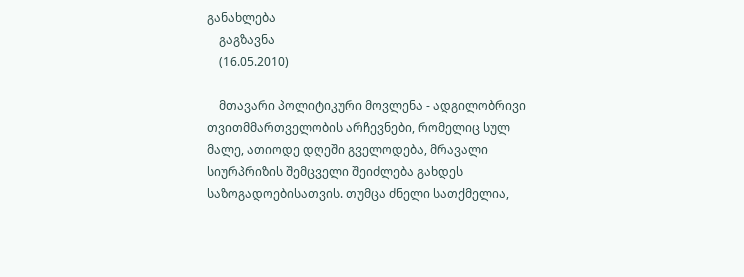განახლება
    გაგზავნა
    (16.05.2010)

    მთავარი პოლიტიკური მოვლენა - ადგილობრივი თვითმმართველობის არჩევნები, რომელიც სულ მალე, ათიოდე დღეში გველოდება, მრავალი სიურპრიზის შემცველი შეიძლება გახდეს საზოგადოებისათვის. თუმცა ძნელი სათქმელია,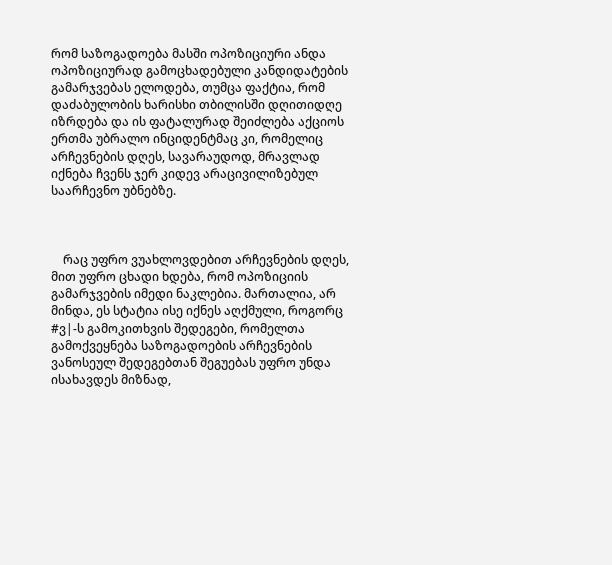რომ საზოგადოება მასში ოპოზიციური ანდა ოპოზიციურად გამოცხადებული კანდიდატების გამარჯვებას ელოდება, თუმცა ფაქტია, რომ დაძაბულობის ხარისხი თბილისში დღითიდღე იზრდება და ის ფატალურად შეიძლება აქციოს ერთმა უბრალო ინციდენტმაც კი, რომელიც არჩევნების დღეს, სავარაუდოდ, მრავლად იქნება ჩვენს ჯერ კიდევ არაცივილიზებულ საარჩევნო უბნებზე.



    რაც უფრო ვუახლოვდებით არჩევნების დღეს, მით უფრო ცხადი ხდება, რომ ოპოზიციის გამარჯვების იმედი ნაკლებია. მართალია, არ მინდა, ეს სტატია ისე იქნეს აღქმული, როგორც #ვ|-ს გამოკითხვის შედეგები, რომელთა გამოქვეყნება საზოგადოების არჩევნების ვანოსეულ შედეგებთან შეგუებას უფრო უნდა ისახავდეს მიზნად,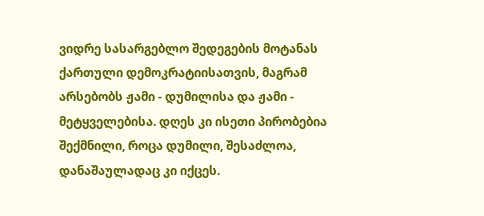ვიდრე სასარგებლო შედეგების მოტანას ქართული დემოკრატიისათვის, მაგრამ არსებობს ჟამი - დუმილისა და ჟამი - მეტყველებისა. დღეს კი ისეთი პირობებია შექმნილი, როცა დუმილი, შესაძლოა, დანაშაულადაც კი იქცეს.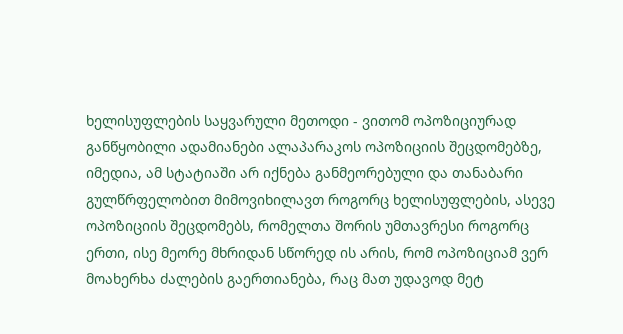ხელისუფლების საყვარული მეთოდი - ვითომ ოპოზიციურად განწყობილი ადამიანები ალაპარაკოს ოპოზიციის შეცდომებზე, იმედია, ამ სტატიაში არ იქნება განმეორებული და თანაბარი გულწრფელობით მიმოვიხილავთ როგორც ხელისუფლების, ასევე ოპოზიციის შეცდომებს, რომელთა შორის უმთავრესი როგორც ერთი, ისე მეორე მხრიდან სწორედ ის არის, რომ ოპოზიციამ ვერ მოახერხა ძალების გაერთიანება, რაც მათ უდავოდ მეტ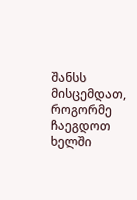შანსს მისცემდათ, როგორმე ჩაეგდოთ ხელში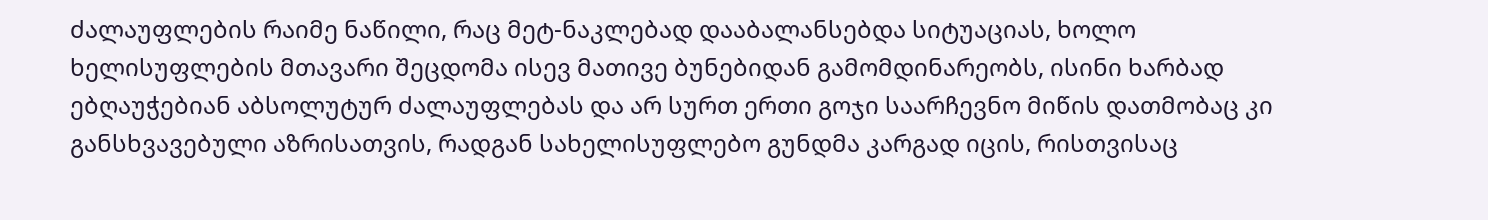ძალაუფლების რაიმე ნაწილი, რაც მეტ-ნაკლებად დააბალანსებდა სიტუაციას, ხოლო ხელისუფლების მთავარი შეცდომა ისევ მათივე ბუნებიდან გამომდინარეობს, ისინი ხარბად ებღაუჭებიან აბსოლუტურ ძალაუფლებას და არ სურთ ერთი გოჯი საარჩევნო მიწის დათმობაც კი განსხვავებული აზრისათვის, რადგან სახელისუფლებო გუნდმა კარგად იცის, რისთვისაც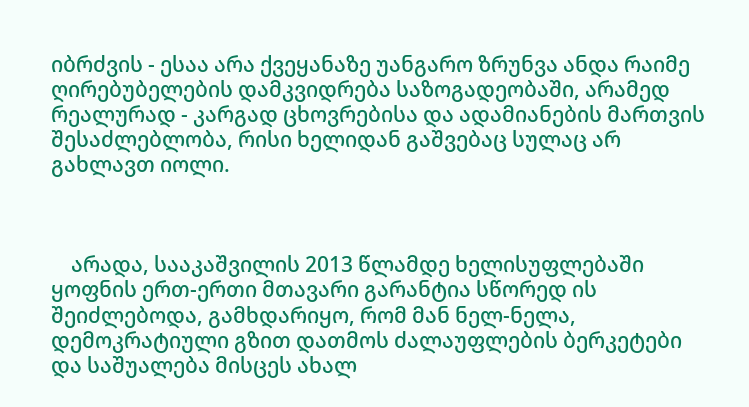იბრძვის - ესაა არა ქვეყანაზე უანგარო ზრუნვა ანდა რაიმე ღირებუბელების დამკვიდრება საზოგადეობაში, არამედ რეალურად - კარგად ცხოვრებისა და ადამიანების მართვის შესაძლებლობა, რისი ხელიდან გაშვებაც სულაც არ გახლავთ იოლი.



    არადა, სააკაშვილის 2013 წლამდე ხელისუფლებაში ყოფნის ერთ-ერთი მთავარი გარანტია სწორედ ის შეიძლებოდა, გამხდარიყო, რომ მან ნელ-ნელა, დემოკრატიული გზით დათმოს ძალაუფლების ბერკეტები და საშუალება მისცეს ახალ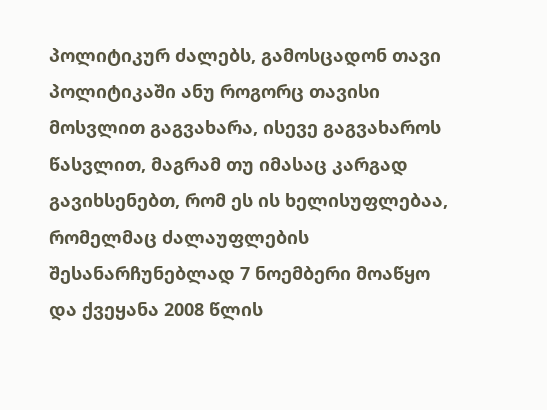პოლიტიკურ ძალებს, გამოსცადონ თავი პოლიტიკაში ანუ როგორც თავისი მოსვლით გაგვახარა, ისევე გაგვახაროს წასვლით, მაგრამ თუ იმასაც კარგად გავიხსენებთ, რომ ეს ის ხელისუფლებაა, რომელმაც ძალაუფლების შესანარჩუნებლად 7 ნოემბერი მოაწყო და ქვეყანა 2008 წლის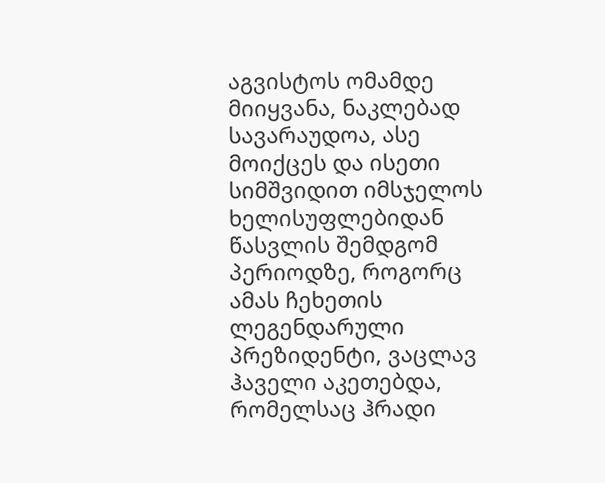აგვისტოს ომამდე მიიყვანა, ნაკლებად სავარაუდოა, ასე მოიქცეს და ისეთი სიმშვიდით იმსჯელოს ხელისუფლებიდან წასვლის შემდგომ პერიოდზე, როგორც ამას ჩეხეთის ლეგენდარული პრეზიდენტი, ვაცლავ ჰაველი აკეთებდა, რომელსაც ჰრადი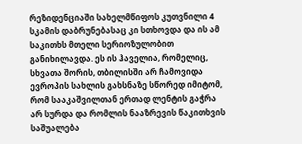რეზიდენციაში სახელმწიფოს კუთვნილი 4 სკამის დაბრუნებასაც კი სთხოვდა და ის ამ საკითხს მთელი სერიოზულობით განიხილავდა. ეს ის ჰაველია, რომელიც, სხვათა შორის, თბილისში არ ჩამოვიდა ევროპის სახლის გახსნაზე სწორედ იმიტომ, რომ სააკაშვილთან ერთად ლენტის გაჭრა არ სურდა და რომლის ნააზრევის წაკითხვის საშუალება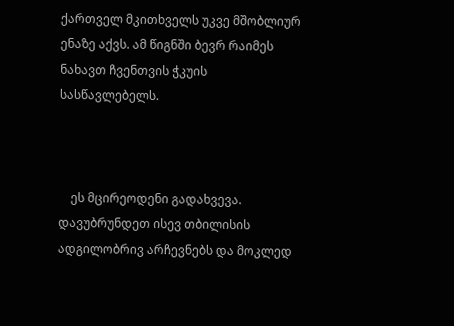ქართველ მკითხველს უკვე მშობლიურ ენაზე აქვს. ამ წიგნში ბევრ რაიმეს ნახავთ ჩვენთვის ჭკუის სასწავლებელს.



    ეს მცირეოდენი გადახვევა. დავუბრუნდეთ ისევ თბილისის ადგილობრივ არჩევნებს და მოკლედ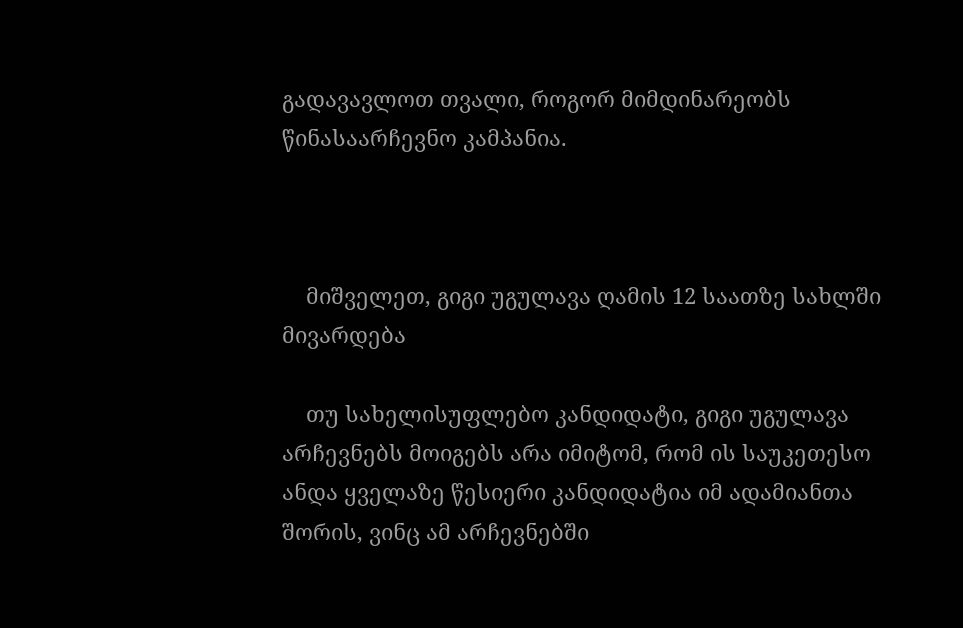გადავავლოთ თვალი, როგორ მიმდინარეობს წინასაარჩევნო კამპანია.



    მიშველეთ, გიგი უგულავა ღამის 12 საათზე სახლში მივარდება

    თუ სახელისუფლებო კანდიდატი, გიგი უგულავა არჩევნებს მოიგებს არა იმიტომ, რომ ის საუკეთესო ანდა ყველაზე წესიერი კანდიდატია იმ ადამიანთა შორის, ვინც ამ არჩევნებში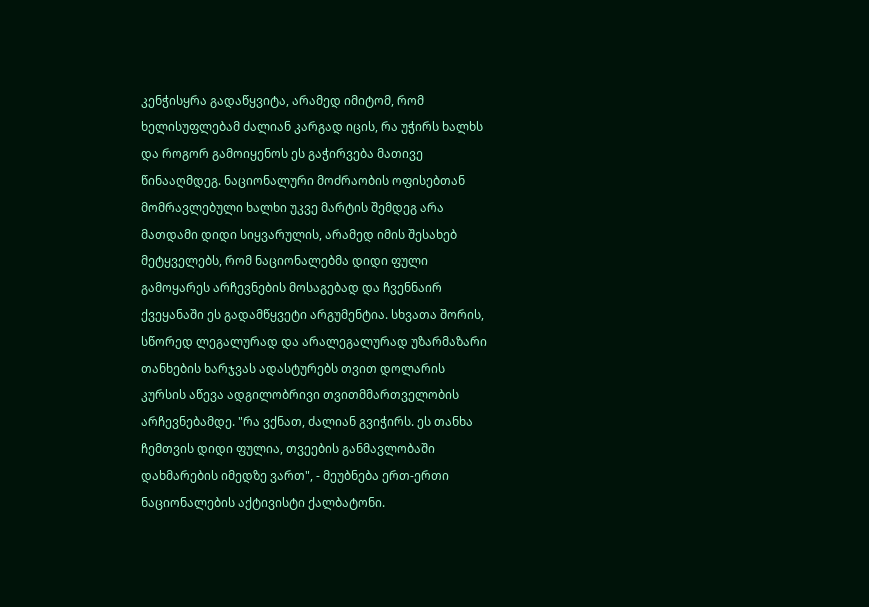კენჭისყრა გადაწყვიტა, არამედ იმიტომ, რომ ხელისუფლებამ ძალიან კარგად იცის, რა უჭირს ხალხს და როგორ გამოიყენოს ეს გაჭირვება მათივე წინააღმდეგ. ნაციონალური მოძრაობის ოფისებთან მომრავლებული ხალხი უკვე მარტის შემდეგ არა მათდამი დიდი სიყვარულის, არამედ იმის შესახებ მეტყველებს, რომ ნაციონალებმა დიდი ფული გამოყარეს არჩევნების მოსაგებად და ჩვენნაირ ქვეყანაში ეს გადამწყვეტი არგუმენტია. სხვათა შორის, სწორედ ლეგალურად და არალეგალურად უზარმაზარი თანხების ხარჯვას ადასტურებს თვით დოლარის კურსის აწევა ადგილობრივი თვითმმართველობის არჩევნებამდე. "რა ვქნათ, ძალიან გვიჭირს. ეს თანხა ჩემთვის დიდი ფულია, თვეების განმავლობაში დახმარების იმედზე ვართ", - მეუბნება ერთ-ერთი ნაციონალების აქტივისტი ქალბატონი.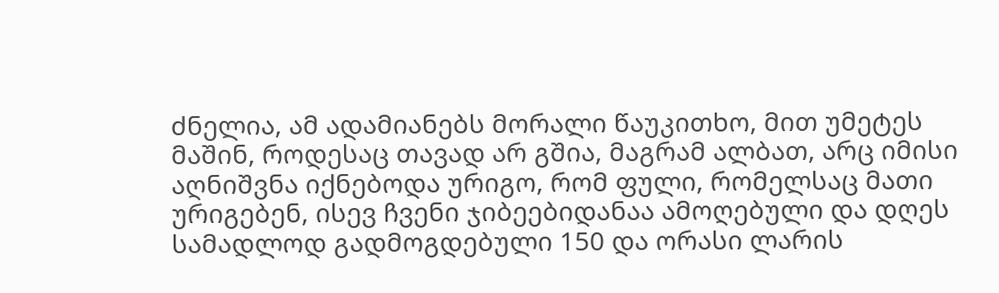ძნელია, ამ ადამიანებს მორალი წაუკითხო, მით უმეტეს მაშინ, როდესაც თავად არ გშია, მაგრამ ალბათ, არც იმისი აღნიშვნა იქნებოდა ურიგო, რომ ფული, რომელსაც მათი ურიგებენ, ისევ ჩვენი ჯიბეებიდანაა ამოღებული და დღეს სამადლოდ გადმოგდებული 150 და ორასი ლარის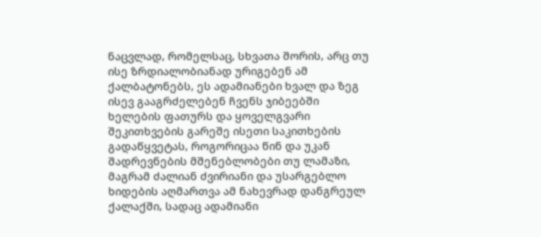ნაცვლად, რომელსაც, სხვათა შორის, არც თუ ისე ზრდიალობიანად ურიგებენ ამ ქალბატონებს, ეს ადამიანები ხვალ და ზეგ ისევ გააგრძელებენ ჩვენს ჯიბეებში ხელების ფათურს და ყოველგვარი შეკითხვების გარეშე ისეთი საკითხების გადაწყვეტას, როგორიცაა წინ და უკან შადრევნების მშენებლობები თუ ლამაზი, მაგრამ ძალიან ძვირიანი და უსარგებლო ხიდების აღმართვა ამ ნახევრად დანგრეულ ქალაქში, სადაც ადამიანი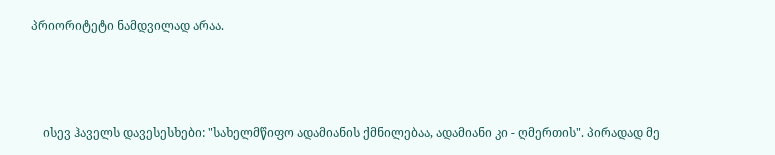პრიორიტეტი ნამდვილად არაა.



    ისევ ჰაველს დავესესხები: "სახელმწიფო ადამიანის ქმნილებაა, ადამიანი კი - ღმერთის". პირადად მე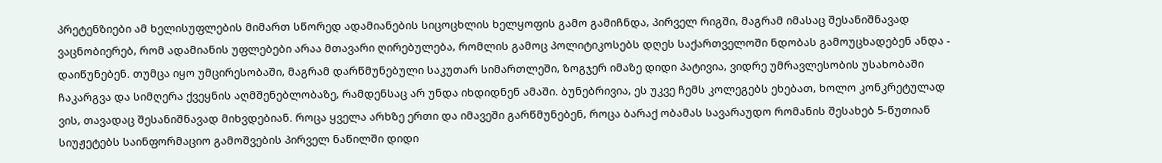პრეტენზიები ამ ხელისუფლების მიმართ სწორედ ადამიანების სიცოცხლის ხელყოფის გამო გამიჩნდა, პირველ რიგში, მაგრამ იმასაც შესანიშნავად ვაცნობიერებ, რომ ადამიანის უფლებები არაა მთავარი ღირებულება, რომლის გამოც პოლიტიკოსებს დღეს საქართველოში ნდობას გამოუცხადებენ ანდა - დაიწუნებენ. თუმცა იყო უმცირესობაში, მაგრამ დარწმუნებული საკუთარ სიმართლეში, ზოგჯერ იმაზე დიდი პატივია, ვიდრე უმრავლესობის უსახობაში ჩაკარგვა და სიმღერა ქვეყნის აღმშენებლობაზე, რამდენსაც არ უნდა იხდიდნენ ამაში. ბუნებრივია, ეს უკვე ჩემს კოლეგებს ეხებათ, ხოლო კონკრეტულად ვის, თავადაც შესანიშნავად მიხვდებიან. როცა ყველა არხზე ერთი და იმავეში გარწმუნებენ, როცა ბარაქ ობამას სავარაუდო რომანის შესახებ 5-წუთიან სიუჟეტებს საინფორმაციო გამოშვების პირველ ნაწილში დიდი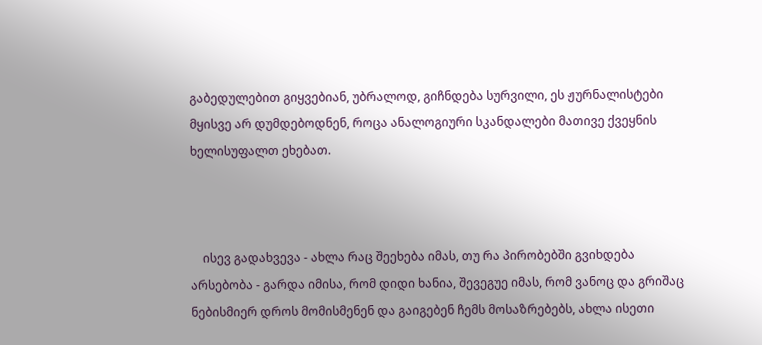გაბედულებით გიყვებიან, უბრალოდ, გიჩნდება სურვილი, ეს ჟურნალისტები მყისვე არ დუმდებოდნენ, როცა ანალოგიური სკანდალები მათივე ქვეყნის ხელისუფალთ ეხებათ.



    ისევ გადახვევა - ახლა რაც შეეხება იმას, თუ რა პირობებში გვიხდება არსებობა - გარდა იმისა, რომ დიდი ხანია, შევეგუე იმას, რომ ვანოც და გრიშაც ნებისმიერ დროს მომისმენენ და გაიგებენ ჩემს მოსაზრებებს, ახლა ისეთი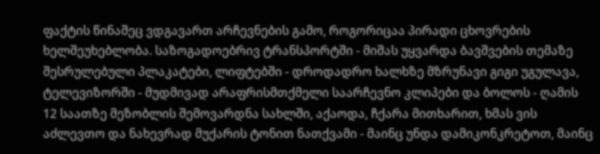ფაქტის წინაშეც ვდგავართ არჩევნების გამო, როგორიცაა პირადი ცხოვრების ხელშეუხებლობა. საზოგადოებრივ ტრანსპორტში - მიშას უყვარდა ბავშვების თემაზე შესრულებული პლაკატები, ლიფტებში - დროდადრო ხალხზე მზრუნავი გიგი უგულავა, ტელევიზორში - მუდმივად არაფრისმთქმელი საარჩევნო კლიპები და ბოლოს - ღამის 12 საათზე მეზობლის შემოვარდნა სახლში, აქაოდა, ჩქარა მითხარით, ხმას ვის აძლევთო და ნახევრად მუქარის ტონით ნათქვამი - მაინც უნდა დამიკონკრეტოთ, მაინც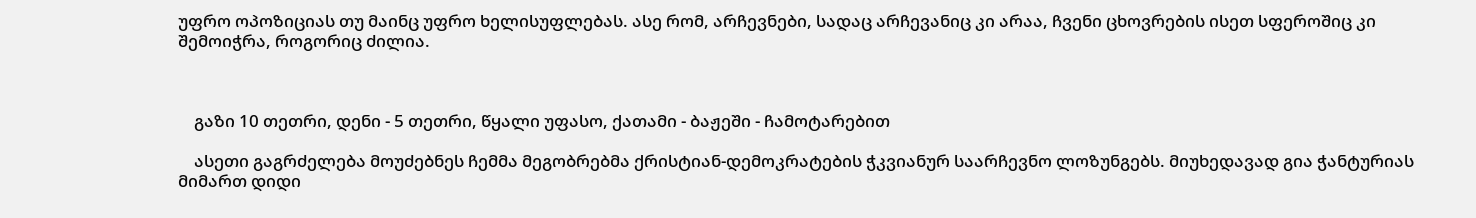უფრო ოპოზიციას თუ მაინც უფრო ხელისუფლებას. ასე რომ, არჩევნები, სადაც არჩევანიც კი არაა, ჩვენი ცხოვრების ისეთ სფეროშიც კი შემოიჭრა, როგორიც ძილია.



    გაზი 10 თეთრი, დენი - 5 თეთრი, წყალი უფასო, ქათამი - ბაჟეში - ჩამოტარებით

    ასეთი გაგრძელება მოუძებნეს ჩემმა მეგობრებმა ქრისტიან-დემოკრატების ჭკვიანურ საარჩევნო ლოზუნგებს. მიუხედავად გია ჭანტურიას მიმართ დიდი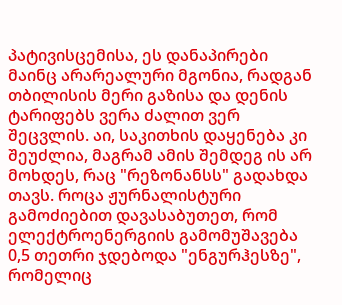პატივისცემისა, ეს დანაპირები მაინც არარეალური მგონია, რადგან თბილისის მერი გაზისა და დენის ტარიფებს ვერა ძალით ვერ შეცვლის. აი, საკითხის დაყენება კი შეუძლია, მაგრამ ამის შემდეგ ის არ მოხდეს, რაც "რეზონანსს" გადახდა თავს. როცა ჟურნალისტური გამოძიებით დავასაბუთეთ, რომ ელექტროენერგიის გამომუშავება 0,5 თეთრი ჯდებოდა "ენგურჰესზე", რომელიც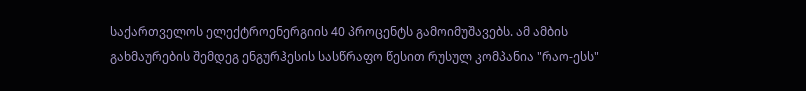საქართველოს ელექტროენერგიის 40 პროცენტს გამოიმუშავებს. ამ ამბის გახმაურების შემდეგ ენგურჰესის სასწრაფო წესით რუსულ კომპანია "რაო-ესს"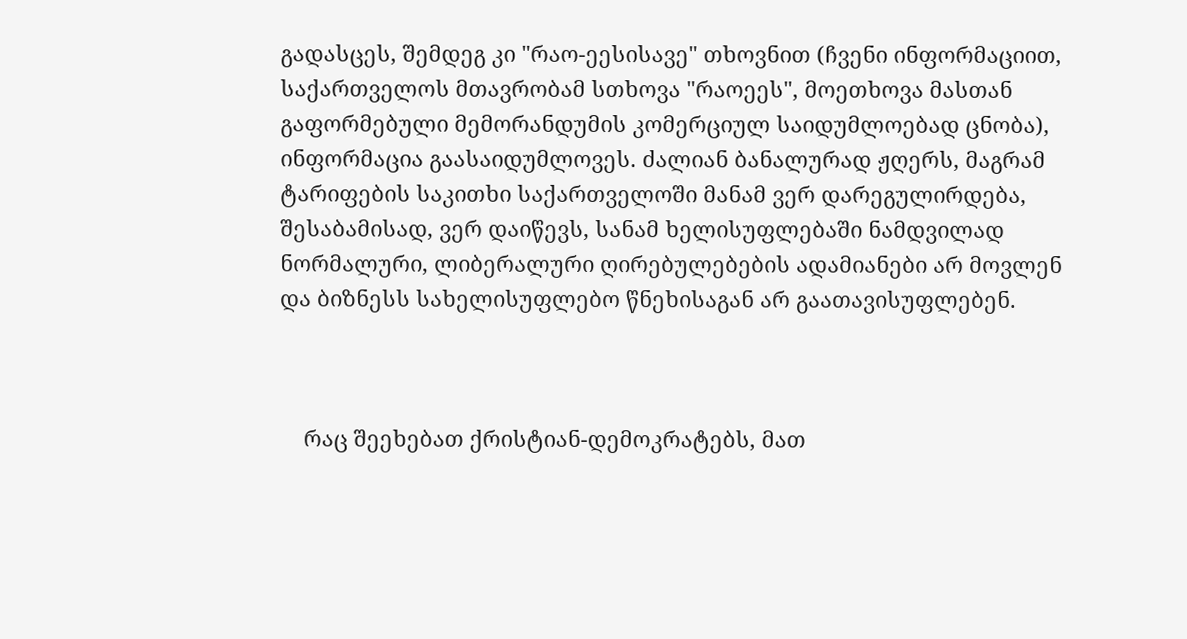გადასცეს, შემდეგ კი "რაო-ეესისავე" თხოვნით (ჩვენი ინფორმაციით, საქართველოს მთავრობამ სთხოვა "რაოეეს", მოეთხოვა მასთან გაფორმებული მემორანდუმის კომერციულ საიდუმლოებად ცნობა), ინფორმაცია გაასაიდუმლოვეს. ძალიან ბანალურად ჟღერს, მაგრამ ტარიფების საკითხი საქართველოში მანამ ვერ დარეგულირდება, შესაბამისად, ვერ დაიწევს, სანამ ხელისუფლებაში ნამდვილად ნორმალური, ლიბერალური ღირებულებების ადამიანები არ მოვლენ და ბიზნესს სახელისუფლებო წნეხისაგან არ გაათავისუფლებენ.



    რაც შეეხებათ ქრისტიან-დემოკრატებს, მათ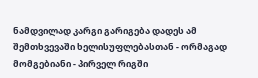ნამდვილად კარგი გარიგება დადეს ამ შემთხვევაში ხელისუფლებასთან - ორმაგად მომგებიანი - პირველ რიგში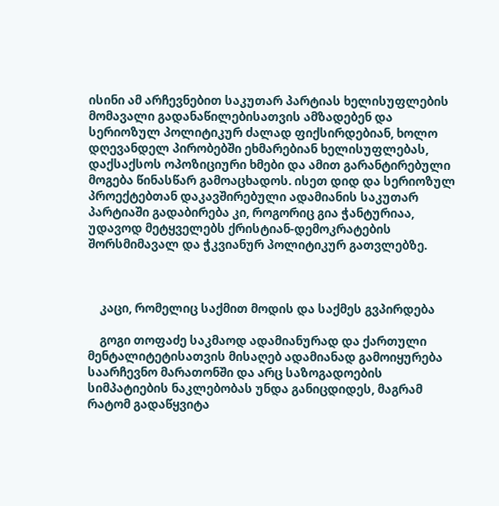ისინი ამ არჩევნებით საკუთარ პარტიას ხელისუფლების მომავალი გადანაწილებისათვის ამზადებენ და სერიოზულ პოლიტიკურ ძალად ფიქსირდებიან, ხოლო დღევანდელ პირობებში ეხმარებიან ხელისუფლებას, დაქსაქსოს ოპოზიციური ხმები და ამით გარანტირებული მოგება წინასწარ გამოაცხადოს. ისეთ დიდ და სერიოზულ პროექტებთან დაკავშირებული ადამიანის საკუთარ პარტიაში გადაბირება კი, როგორიც გია ჭანტურიაა, უდავოდ მეტყველებს ქრისტიან-დემოკრატების შორსმიმავალ და ჭკვიანურ პოლიტიკურ გათვლებზე.



    კაცი, რომელიც საქმით მოდის და საქმეს გვპირდება

    გოგი თოფაძე საკმაოდ ადამიანურად და ქართული მენტალიტეტისათვის მისაღებ ადამიანად გამოიყურება საარჩევნო მარათონში და არც საზოგადოების სიმპატიების ნაკლებობას უნდა განიცდიდეს, მაგრამ რატომ გადაწყვიტა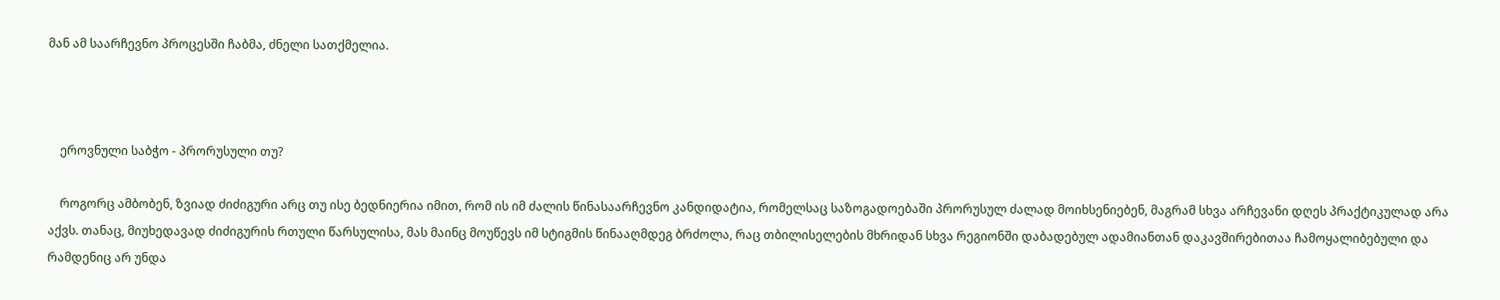მან ამ საარჩევნო პროცესში ჩაბმა, ძნელი სათქმელია.



    ეროვნული საბჭო - პრორუსული თუ?

    როგორც ამბობენ, ზვიად ძიძიგური არც თუ ისე ბედნიერია იმით, რომ ის იმ ძალის წინასაარჩევნო კანდიდატია, რომელსაც საზოგადოებაში პრორუსულ ძალად მოიხსენიებენ, მაგრამ სხვა არჩევანი დღეს პრაქტიკულად არა აქვს. თანაც, მიუხედავად ძიძიგურის რთული წარსულისა, მას მაინც მოუწევს იმ სტიგმის წინააღმდეგ ბრძოლა, რაც თბილისელების მხრიდან სხვა რეგიონში დაბადებულ ადამიანთან დაკავშირებითაა ჩამოყალიბებული და რამდენიც არ უნდა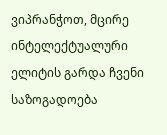ვიპრანჭოთ, მცირე ინტელექტუალური ელიტის გარდა ჩვენი საზოგადოება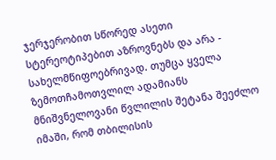ჯერჯერობით სწორედ ასეთი სტერეოტიპებით აზროვნებს და არა - სახელმწიფოებრივად. თუმცა ყველა ზემოთჩამოთვლილ ადამიანს მნიშვნელოვანი წვლილის შეტანა შეეძლო იმაში, რომ თბილისის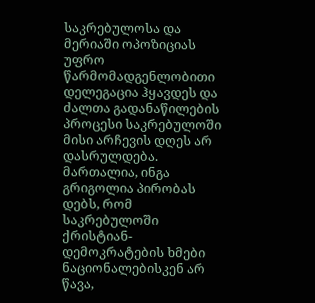საკრებულოსა და მერიაში ოპოზიციას უფრო წარმომადგენლობითი დელეგაცია ჰყავდეს და ძალთა გადანაწილების პროცესი საკრებულოში მისი არჩევის დღეს არ დასრულდება. მართალია, ინგა გრიგოლია პირობას დებს, რომ საკრებულოში ქრისტიან-დემოკრატების ხმები ნაციონალებისკენ არ წავა,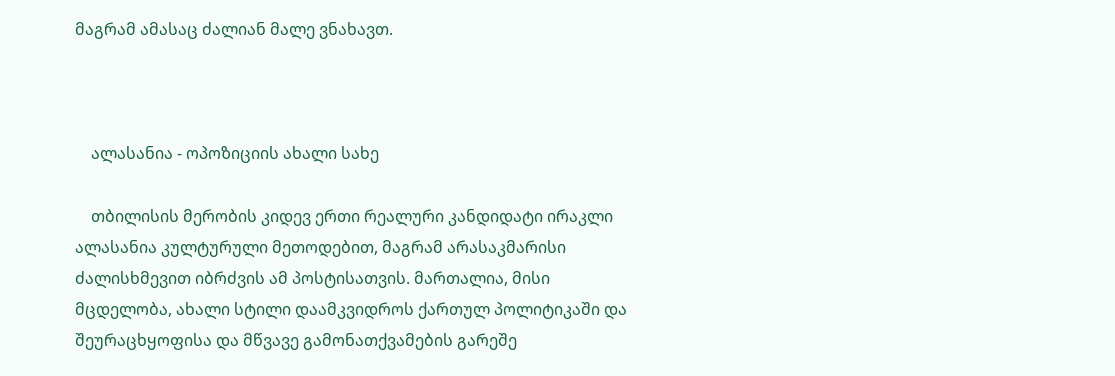მაგრამ ამასაც ძალიან მალე ვნახავთ.



    ალასანია - ოპოზიციის ახალი სახე

    თბილისის მერობის კიდევ ერთი რეალური კანდიდატი ირაკლი ალასანია კულტურული მეთოდებით, მაგრამ არასაკმარისი ძალისხმევით იბრძვის ამ პოსტისათვის. მართალია, მისი მცდელობა, ახალი სტილი დაამკვიდროს ქართულ პოლიტიკაში და შეურაცხყოფისა და მწვავე გამონათქვამების გარეშე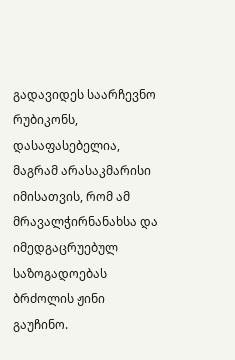გადავიდეს საარჩევნო რუბიკონს, დასაფასებელია, მაგრამ არასაკმარისი იმისათვის, რომ ამ მრავალჭირნანახსა და იმედგაცრუებულ საზოგადოებას ბრძოლის ჟინი გაუჩინო.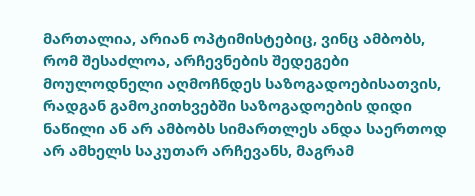მართალია, არიან ოპტიმისტებიც, ვინც ამბობს, რომ შესაძლოა, არჩევნების შედეგები მოულოდნელი აღმოჩნდეს საზოგადოებისათვის, რადგან გამოკითხვებში საზოგადოების დიდი ნაწილი ან არ ამბობს სიმართლეს ანდა საერთოდ არ ამხელს საკუთარ არჩევანს, მაგრამ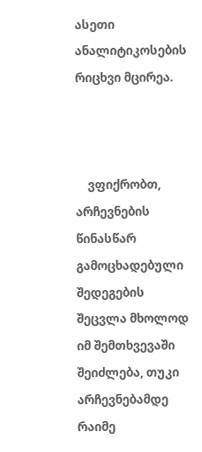ასეთი ანალიტიკოსების რიცხვი მცირეა.



    ვფიქრობთ, არჩევნების წინასწარ გამოცხადებული შედეგების შეცვლა მხოლოდ იმ შემთხვევაში შეიძლება, თუკი არჩევნებამდე რაიმე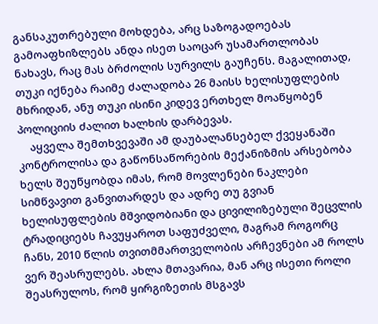განსაკუთრებული მოხდება, არც საზოგადოებას გამოაფხიზლებს ანდა ისეთ საოცარ უსამართლობას ნახავს, რაც მას ბრძოლის სურვილს გაუჩენს. მაგალითად, თუკი იქნება რაიმე ძალადობა 26 მაისს ხელისუფლების მხრიდან, ანუ თუკი ისინი კიდევ ერთხელ მოაწყობენ პოლიციის ძალით ხალხის დარბევას.
    აყველა შემთხვევაში ამ დაუბალანსებელ ქვეყანაში კონტროლისა და გაწონსაწორების მექანიზმის არსებობა ხელს შეუწყობდა იმას, რომ მოვლენები ნაკლები სიმწვავით განვითარდეს და ადრე თუ გვიან ხელისუფლების მშვიდობიანი და ცივილიზებული შეცვლის ტრადიციებს ჩავუყაროთ საფუძველი, მაგრამ როგორც ჩანს, 2010 წლის თვითმმართველობის არჩევნები ამ როლს ვერ შეასრულებს. ახლა მთავარია, მან არც ისეთი როლი შეასრულოს, რომ ყირგიზეთის მსგავს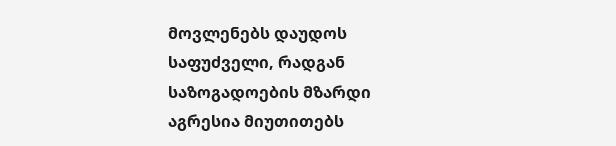მოვლენებს დაუდოს საფუძველი, რადგან საზოგადოების მზარდი აგრესია მიუთითებს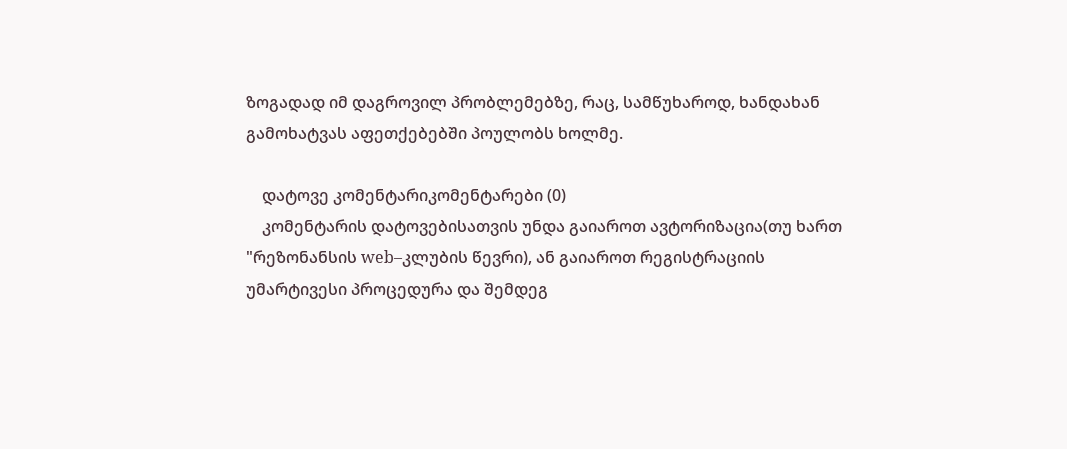ზოგადად იმ დაგროვილ პრობლემებზე, რაც, სამწუხაროდ, ხანდახან გამოხატვას აფეთქებებში პოულობს ხოლმე.

    დატოვე კომენტარიკომენტარები (0)
    კომენტარის დატოვებისათვის უნდა გაიაროთ ავტორიზაცია(თუ ხართ "რეზონანსის web–კლუბის წევრი), ან გაიაროთ რეგისტრაციის უმარტივესი პროცედურა და შემდეგ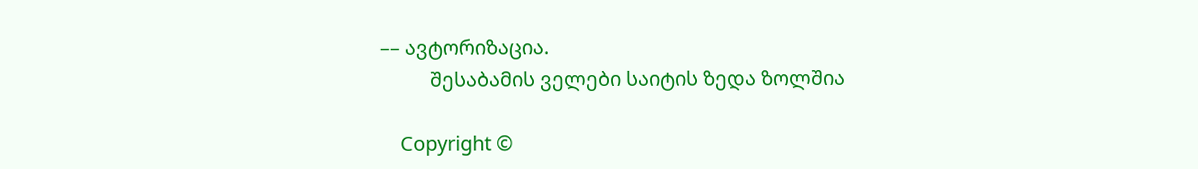–– ავტორიზაცია.
          შესაბამის ველები საიტის ზედა ზოლშია

    Copyright ©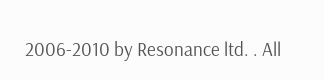2006-2010 by Resonance ltd. . All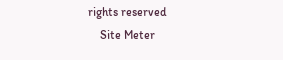rights reserved
    Site Meter